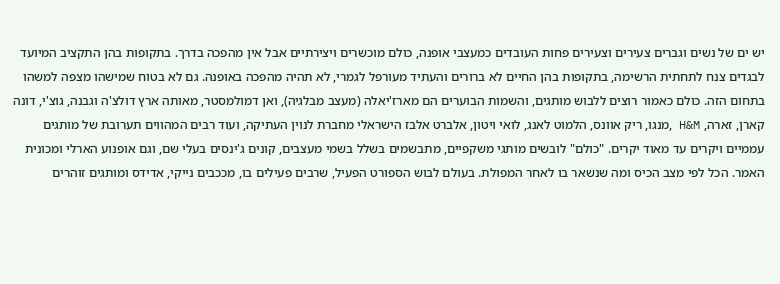יש ים של נשים וגברים צעירים וצעירים פחות העובדים כמעצבי אופנה, כולם מוכשרים ויצירתיים אבל אין מהפכה בדרך. בתקופות בהן התקציב המיועד לבגדים צנח לתחתית הרשימה, בתקופות בהן החיים לא ברורים והעתיד מעורפל לגמרי, לא תהיה מהפכה באופנה. גם לא בטוח שמישהו מצפה למשהו בתחום הזה. כולם כאמור רוצים ללבוש מותגים, והשמות הבוערים הם מארז'יאלה (מעצב מבלגיה), ואן דמולמסטר, מאותה ארץ דולצ'ה וגבנה, גוצ'י, דונה קארן, זארה, H&M ,מנגו, ריק אוונס, הלמוט לאנג, לואי ויטון, אלברט אלבז הישראלי מחברת לנוין העתיקה, ועוד רבים המהווים תערובת של מותגים עממיים ויקרים עד מאוד יקרים. "כולם" לובשים מותגי משקפיים, מתבשמים בשלל בשמי מעצבים, קונים ג'ינסים בעלי שם, וגם אופנוע הארלי ומכונית האמר. הכל לפי מצב הכיס ומה שנשאר בו לאחר המפולת. בעולם לבוש הספורט הפעיל, שרבים פעילים בו, מככבים נייקי, אדידס ומותגים זוהרים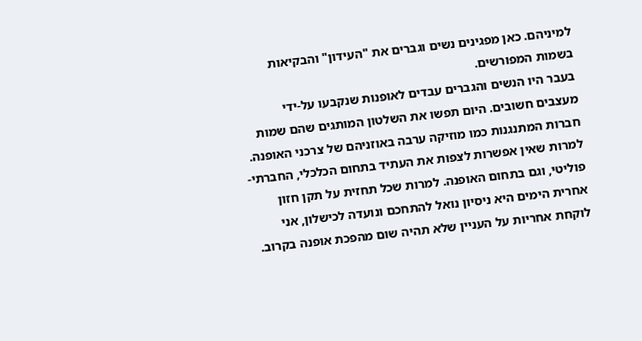למיניהם. כאן מפגינים נשים וגברים את "העידון" והבקיאות בשמות המפורשים.
בעבר היו הנשים והגברים עבדים לאופנות שנקבעו על-ידי מעצבים חשובים. היום תפשו את השלטון המותגים שהם שמות חברות המתנגנות כמו מוזיקה ערבה באוזניהם של צרכני האופנה.
למרות שאין אפשרות לצפות את העתיד בתחום הכלכלי, החברתי-פוליטי, וגם בתחום האופנה. למרות שכל תחזית על תקן חזון אחרית הימים היא ניסיון נואל להתחכם ונועדה לכישלון, אני לוקחת אחריות על העניין שלא תהיה שום מהפכת אופנה בקרוב.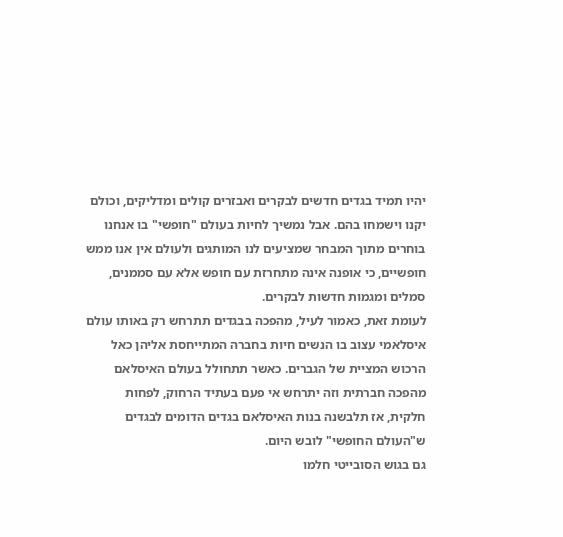יהיו תמיד בגדים חדשים לבקרים ואבזרים קולים ומדליקים, וכולם יקנו וישמחו בהם. אבל נמשיך לחיות בעולם "חופשי" בו אנחנו בוחרים מתוך המבחר שמציעים לנו המותגים ולעולם אין אנו ממש חופשיים, כי אופנה אינה מתחרזת עם חופש אלא עם סממנים, סמלים ומגמות חדשות לבקרים.
לעומת זאת, כאמור לעיל, מהפכה בבגדים תתרחש רק באותו עולם איסלאמי עצוב בו הנשים חיות בחברה המתייחסת אליהן כאל הרכוש המציית של הגברים. כאשר תתחולל בעולם האיסלאם מהפכה חברתית וזה יתרחש אי פעם בעתיד הרחוק, לפחות חלקית, אז תלבשנה בנות האיסלאם בגדים הדומים לבגדים ש"העולם החופשי" לובש היום.
גם בגוש הסובייטי חלמו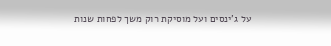על ג'ינסים ועל מוסיקת רוק משך לפחות שנות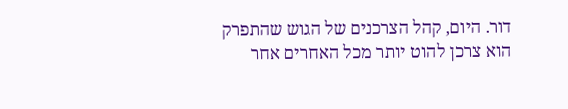דור. היום, קהל הצרכנים של הגוש שהתפרק הוא צרכן להוט יותר מכל האחרים אחר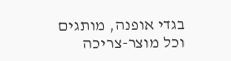בגדי אופנה, מותגים וכל מוצר-צריכה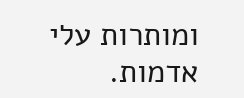ומותרות עלי אדמות.